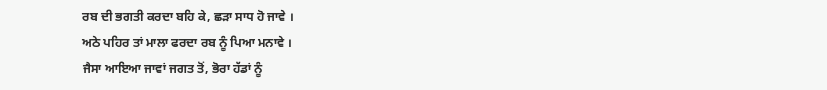ਰਬ ਦੀ ਭਗਤੀ ਕਰਦਾ ਬਹਿ ਕੇ, ਛੜਾ ਸਾਧ ਹੋ ਜਾਵੇ ।
ਅਠੇ ਪਹਿਰ ਤਾਂ ਮਾਲਾ ਫਰਦਾ ਰਬ ਨੂੰ ਪਿਆ ਮਨਾਵੇ ।
ਜੈਸਾ ਆਇਆ ਜਾਵਾਂ ਜਗਤ ਤੋਂ, ਭੋਰਾ ਹੱਡਾਂ ਨੂੰ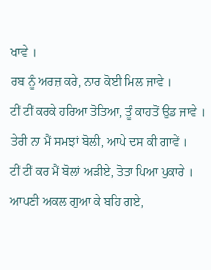ਖਾਵੇ ।
ਰਬ ਨੂੰ ਅਰਜ਼ ਕਰੇ, ਨਾਰ ਕੋਈ ਮਿਲ ਜਾਵੇ ।
ਟੀਂ ਟੀਂ ਕਰਕੇ ਹਰਿਆ ਤੋਤਿਆ, ਤੂੰ ਕਾਹਤੋਂ ਉਡ ਜਾਵੇ ।
ਤੇਰੀ ਨਾ ਮੈਂ ਸਮਝਾਂ ਬੋਲੀ, ਆਪੇ ਦਸ ਕੀ ਗਾਵੇਂ ।
ਟੀਂ ਟੀਂ ਕਰ ਮੈਂ ਬੋਲਾਂ ਅੜੀਏ, ਤੋਤਾ ਪਿਆ ਪੁਕਾਰੇ ।
ਆਪਣੀ ਅਕਲ ਗੁਆ ਕੇ ਬਹਿ ਗਏ,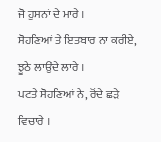ਜੋ ਹੁਸਨਾਂ ਦੇ ਮਾਰੇ ।
ਸੋਹਣਿਆਂ ਤੇ ਇਤਬਾਰ ਨਾ ਕਰੀਏ, ਝੂਠੇ ਲਾਉਂਦੇ ਲਾਰੇ ।
ਪਟਤੇ ਸੋਹਣਿਆਂ ਨੇ, ਰੋਂਦੇ ਛੜੇ ਵਿਚਾਰੇ ।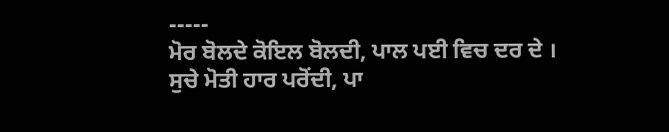-----
ਮੋਰ ਬੋਲਦੇ ਕੋਇਲ ਬੋਲਦੀ, ਪਾਲ ਪਈ ਵਿਚ ਦਰ ਦੇ ।
ਸੁਚੇ ਮੋਤੀ ਹਾਰ ਪਰੋਂਦੀ, ਪਾ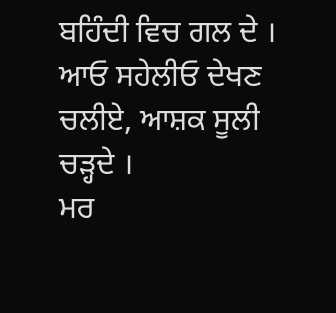ਬਹਿੰਦੀ ਵਿਚ ਗਲ ਦੇ ।
ਆਓ ਸਹੇਲੀਓ ਦੇਖਣ ਚਲੀਏ, ਆਸ਼ਕ ਸੂਲੀ ਚੜ੍ਹਦੇ ।
ਮਰ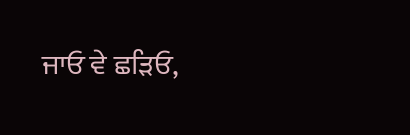ਜਾਓ ਵੇ ਛੜਿਓ,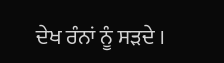ਦੇਖ ਰੰਨਾਂ ਨੂੰ ਸੜਦੇ ।